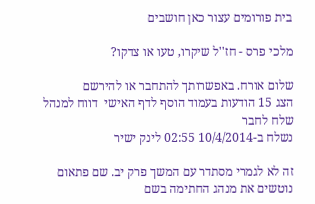בית פורומים עצור כאן חושבים

מלכי פרס - חז''ל שיקרו, טעו או צדקו?

שלום אורח. באפשרותך להתחבר או להירשם
הצג 15 הודעות בעמוד הוסף לדף האישי  דווח למנהל שלח לחבר
נשלח ב-10/4/2014 02:55 לינק ישיר

זה לא לגמרי מסתדר עם המשך פרק יב. שם פתאום נוטשים את מנהג החתימה בשם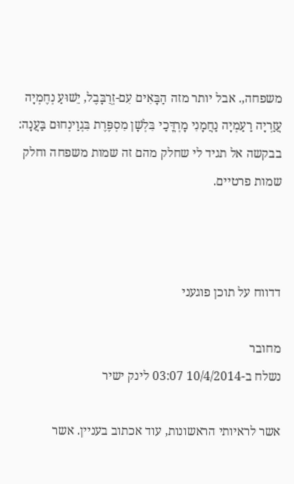משפחה,. אבל יותר מזה הַבָּאִים עִם-זְרֻבָּבֶל, יֵשׁוּעַ נְחֶמְיָה עֲזַרְיָה רַעַמְיָה נַחֲמָנִי מָרְדֳּכַי בִּלְשָׁן מִסְפֶּרֶת בִּגְוַינְחוּם בַּעֲנָה: בבקשה אל תגיד לי שחלק מהם זה שמות משפחה וחלק שמות פרטיים.



דדווח על תוכן פוגעני

מחובר
נשלח ב-10/4/2014 03:07 לינק ישיר

אשר לראיותי הראשונות, עוד אכתוב בעניין. אשר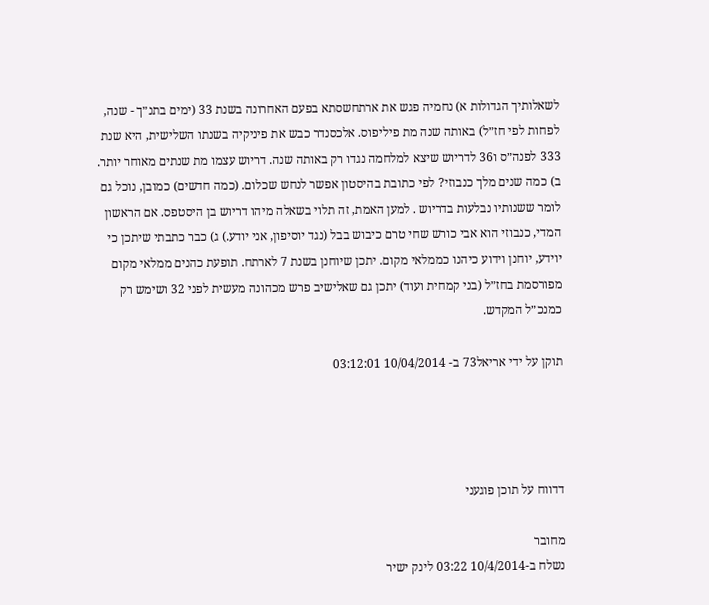לשאלותיך הגדולות א) נחמיה פגש את ארתחשסתא בפעם האחרונה בשנת 33 (ימים בתנ״ך - שנה, לפחות לפי חז״ל) באותה שנה מת פיליפוס. אלכסנדר כבש את פיניקיה בשנתו השלישית, היא שנת 333 לפנה״ס ו36 לדריוש שיצא למלחמה נגדו רק באותה שנה. דריוש עצמו מת שנתים מאוחר יותר. ב) כמה שנים מלך כנבוזי? לפי כתובת בהיסטון אפשר לנחש שכלום. (כמה חדשים) כמובן, נוכל גם לומר ששנותיו נבלעות בדריוש . למען האמת, זה תלוי בשאלה מיהו דריוש בן היסטפס. אם הראשון המדי, כנבוזי הוא אבי כורש שחי טרם כיבוש בבל (נגד יוסיפון, אני יודע.) ג) כבר כתבתי שיתכן כי יוידע, יוחנן וידוע כיהנו כממלאי מקום. יתכן שיוחנן בשנת 7 לארתח. תופעת כהנים ממלאי מקום מפורסמת בחז״ל (בני קמחית ועוד) יתכן גם שאלישיב פרש מכהונה מעשית לפני 32 ושימש רק כמנכ״ל המקדש.

תוקן על ידי אריאל73 ב- 10/04/2014 03:12:01




דדווח על תוכן פוגעני

מחובר
נשלח ב-10/4/2014 03:22 לינק ישיר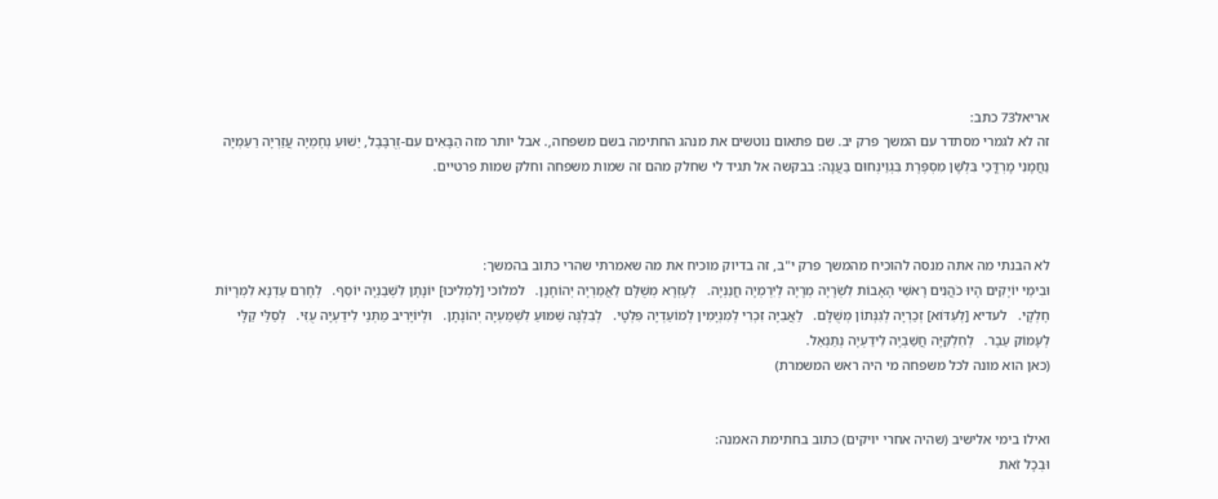אריאל73 כתב:
זה לא לגמרי מסתדר עם המשך פרק יב. שם פתאום נוטשים את מנהג החתימה בשם משפחה,. אבל יותר מזה הַבָּאִים עִם-זְרֻבָּבֶל, יֵשׁוּעַ נְחֶמְיָה עֲזַרְיָה רַעַמְיָה נַחֲמָנִי מָרְדֳּכַי בִּלְשָׁן מִסְפֶּרֶת בִּגְוַינְחוּם בַּעֲנָה: בבקשה אל תגיד לי שחלק מהם זה שמות משפחה וחלק שמות פרטיים.



לא הבנתי מה אתה מנסה להוכיח מהמשך פרק י"ב, זה בדיוק מוכיח את מה שאמרתי שהרי כתוב בהמשך:
וּבִימֵי יוֹיָקִים הָיוּ כֹהֲנִים רָאשֵׁי הָאָבוֹת לִשְׂרָיָה מְרָיָה לְיִרְמְיָה חֲנַנְיָה.   לְעֶזְרָא מְשֻׁלָּם לַאֲמַרְיָה יְהוֹחָנָן.   למלוכי [לִמְלִיכוּ] יוֹנָתָן לִשְׁבַנְיָה יוֹסֵף.   לְחָרִם עַדְנָא לִמְרָיוֹת חֶלְקָי.   לעדיא [לְעִדּוֹא] זְכַרְיָה לְגִנְּתוֹן מְשֻׁלָּם.   לַאֲבִיָּה זִכְרִי לְמִנְיָמִין לְמוֹעַדְיָה פִּלְטָי.   לְבִלְגָּה שַׁמּוּעַ לִשְׁמַעְיָה יְהוֹנָתָן.   וּלְיוֹיָרִיב מַתְּנַי לִידַעְיָה עֻזִּי.   לְסַלַּי קַלָּי לְעָמוֹק עֵבֶר.   לְחִלְקִיָּה חֲשַׁבְיָה לִידַעְיָה נְתַנְאֵל.
(כאן הוא מונה לכל משפחה מי היה ראש המשמרת)


ואילו בימי אלישיב (שהיה אחרי יויקים) כתוב בחתימת האמנה:
וּבְכָל זֹאת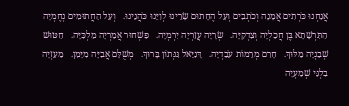אֲנַחְנוּ כֹּרְתִים אֲמָנָה וְכֹתְבִים וְעַל הֶחָתוּם שָׂרֵינוּ לְוִיֵּנוּ כֹּהֲנֵינוּ.   וְעַל הַחֲתוּמִים נְחֶמְיָה הַתִּרְשָׁתָא בֶּן חֲכַלְיָה וְצִדְקִיָּה.   שְׂרָיָה עֲזַרְיָה יִרְמְיָה.   פַּשְׁחוּר אֲמַרְיָה מַלְכִּיָּה.   חַטּוּשׁ שְׁבַנְיָה מַלּוּךְ.   חָרִם מְרֵמוֹת עֹבַדְיָה.   דָּנִיֵּאל גִּנְּתוֹן בָּרוּךְ.   מְשֻׁלָּם אֲבִיָּה מִיָּמִן.   מַעַזְיָה בִלְגַּי שְׁמַעְיָה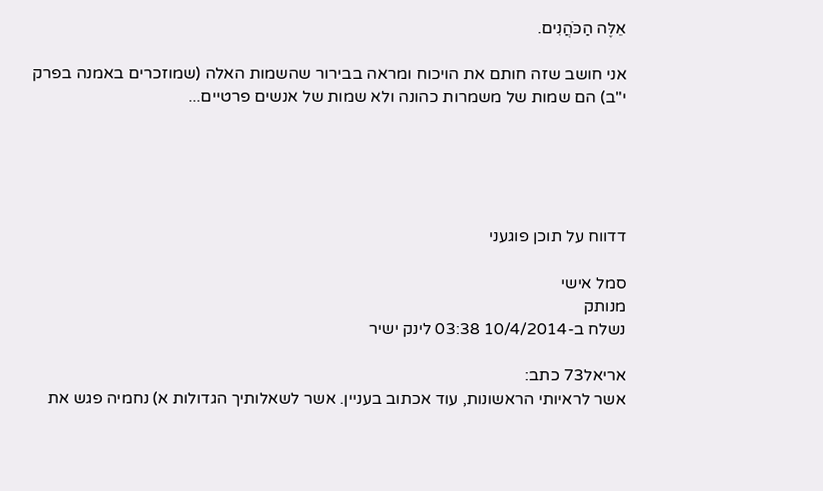אֵלֶּה הַכֹּהֲנִים.

אני חושב שזה חותם את הויכוח ומראה בבירור שהשמות האלה (שמוזכרים באמנה בפרק י"ב) הם שמות של משמרות כהונה ולא שמות של אנשים פרטיים...





דדווח על תוכן פוגעני

סמל אישי
מנותק
נשלח ב-10/4/2014 03:38 לינק ישיר

אריאל73 כתב:
אשר לראיותי הראשונות, עוד אכתוב בעניין. אשר לשאלותיך הגדולות א) נחמיה פגש את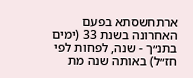ארתחשסתא בפעם האחרונה בשנת 33 (ימים בתנ״ך - שנה, לפחות לפי חז״ל) באותה שנה מת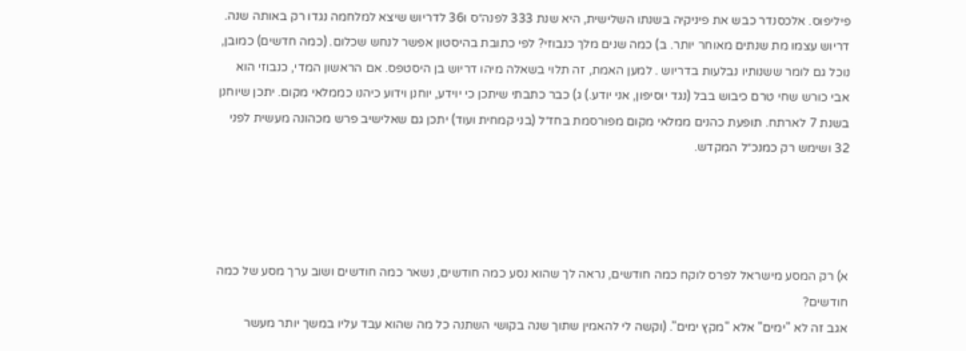פיליפוס. אלכסנדר כבש את פיניקיה בשנתו השלישית, היא שנת 333 לפנה״ס ו36 לדריוש שיצא למלחמה נגדו רק באותה שנה. דריוש עצמו מת שנתים מאוחר יותר. ב) כמה שנים מלך כנבוזי? לפי כתובת בהיסטון אפשר לנחש שכלום. (כמה חדשים) כמובן, נוכל גם לומר ששנותיו נבלעות בדריוש . למען האמת, זה תלוי בשאלה מיהו דריוש בן היסטפס. אם הראשון המדי, כנבוזי הוא אבי כורש שחי טרם כיבוש בבל (נגד יוסיפון, אני יודע.) ג) כבר כתבתי שיתכן כי יוידע, יוחנן וידוע כיהנו כממלאי מקום. יתכן שיוחנן בשנת 7 לארתח. תופעת כהנים ממלאי מקום מפורסמת בחז״ל (בני קמחית ועוד) יתכן גם שאלישיב פרש מכהונה מעשית לפני 32 ושימש רק כמנכ״ל המקדש.




א) רק המסע מישראל לפרס לוקח כמה חודשים, נראה לך שהוא נסע כמה חודשים, נשאר כמה חודשים ושוב ערך מסע של כמה חודשים?
אגב זה לא "ימים" אלא "מקץ ימים". (וקשה לי להאמין שתוך שנה בקושי השתנה כל מה שהוא עבד עליו במשך יותר מעשר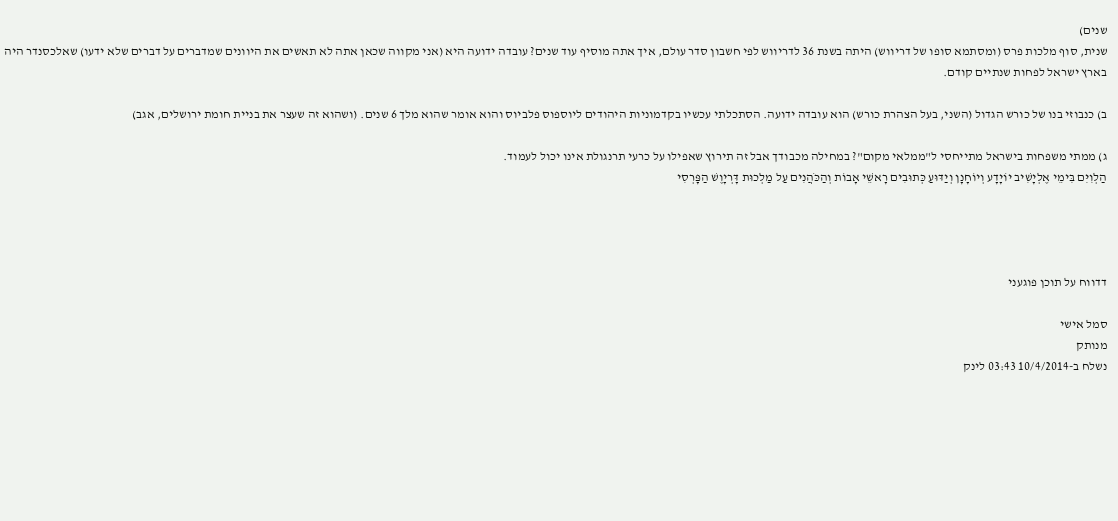שנים)
שנית, סוף מלכות פרס (ומסתמא סופו של דריווש) היתה בשנת 36 לדריווש לפי חשבון סדר עולם, איך אתה מוסיף עוד שנים? עובדה ידועה היא (אני מקווה שכאן אתה לא תאשים את היוונים שמדברים על דברים שלא ידעו) שאלכסנדר היה בארץ ישראל לפחות שנתיים קודם.

ב) כנבוזי בנו של כורש הגדול (השני, בעל הצהרת כורש) הוא עובדה ידועה. הסתכלתי עכשיו בקדמוניות היהודים ליוספוס פלביוס והוא אומר שהוא מלך 6 שנים. (ושהוא זה שעצר את בניית חומת ירושלים, אגב)

ג) ממתי משפחות בישראל מתייחסי ל"ממלאי מקום"? במחילה מכבודך אבל זה תירוץ שאפילו על כרעי תרנגולת אינו יכול לעמוד.
הַלְוִיִּם בִּימֵי אֶלְיָשִׁיב יוֹיָדָע וְיוֹחָנָן וְיַדּוּעַ כְּתוּבִים רָאשֵׁי אָבוֹת וְהַכֹּהֲנִים עַל מַלְכוּת דָּרְיָוֶשׁ הַפָּרְסִי




דדווח על תוכן פוגעני

סמל אישי
מנותק
נשלח ב-10/4/2014 03:43 לינק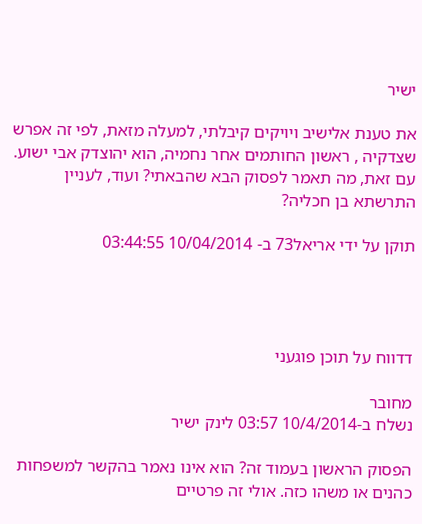ישיר

את טענת אלישיב ויויקים קיבלתי, למעלה מזאת, לפי זה אפרש שצדקיה , ראשון החותמים אחר נחמיה, הוא יהוצדק אבי ישוע. עם זאת, מה תאמר לפסוק הבא שהבאתי? ועוד, לעניין התרשתא בן חכליה?

תוקן על ידי אריאל73 ב- 10/04/2014 03:44:55




דדווח על תוכן פוגעני

מחובר
נשלח ב-10/4/2014 03:57 לינק ישיר

הפסוק הראשון בעמוד זה? הוא אינו נאמר בהקשר למשפחות כהנים או משהו כזה. אולי זה פרטיים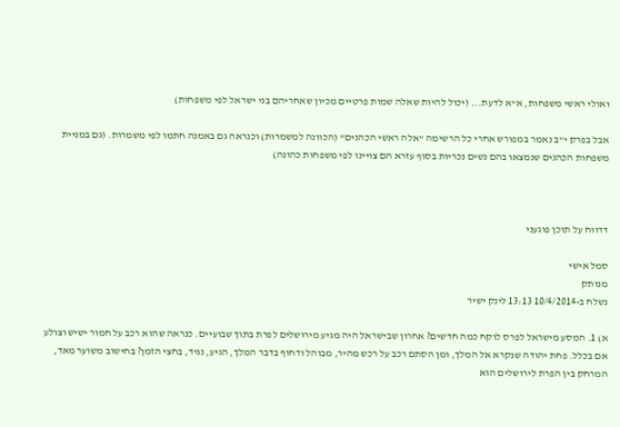ואולי ראשי משפחות, א"א לדעת... (יכול להיות שאלה שמות פרטיים מכיון שאחריהם בני ישראל לפי משפחות)

אבל בפרק י"ב נאמר במפורש אחרי כל הרשימה "אלה ראשי הכהנים" (הכוונה למשמרות) וכנראה גם באמנה חתמו לפי משמרות. (גם במניית משפחות הכהנים שנמצאו בהם נשים נכריות בסוף עזרא הם צויינו לפי משפחות כהונה)



דדווח על תוכן פוגעני

סמל אישי
מנותק
נשלח ב-10/4/2014 13:13 לינק ישיר

א) 1. המסע מישראל לפרס לוקח כמה חדשים? אחרון שבישראל היה מגיע מירושלים לפרת בתוך שבועיים. כנראה שהוא רכב על חמור ישיש וצולע אם בכלל. פחת יהודה שנקרא אל המלך, ומן הסתם רכב על רכש מהיר, מבוהל ודחוף בדבר המלך, הגיע, נגיד, בחצי הזמן? בחישוב משוער מאד, המרחק בין הפרת לירושלים הוא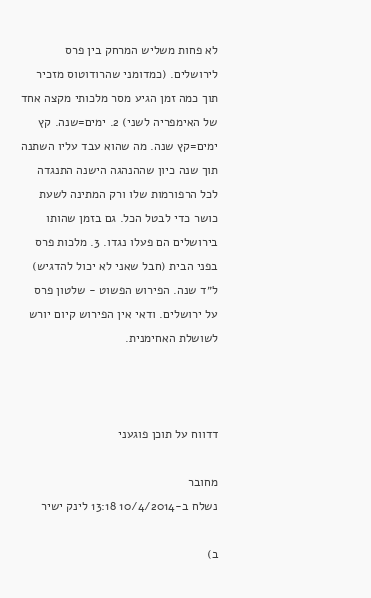לא פחות משליש המרחק בין פרס לירושלים. (כמדומני שהרודוטוס מזכיר תוך כמה זמן הגיע מסר מלכותי מקצה אחד של האימפריה לשני) 2. ימים=שנה. קץ ימים=קץ שנה. מה שהוא עבד עליו השתנה תוך שנה כיון שההנהגה הישנה התנגדה לכל הרפורמות שלו ורק המתינה לשעת כושר כדי לבטל הכל. גם בזמן שהותו בירושלים הם פעלו נגדו. 3. מלכות פרס בפני הבית (חבל שאני לא יכול להדגיש) ל״ד שנה. הפירוש הפשוט - שלטון פרס על ירושלים. ודאי אין הפירוש קיום יורש לשושלת האחימנית.



דדווח על תוכן פוגעני

מחובר
נשלח ב-10/4/2014 13:18 לינק ישיר

ב)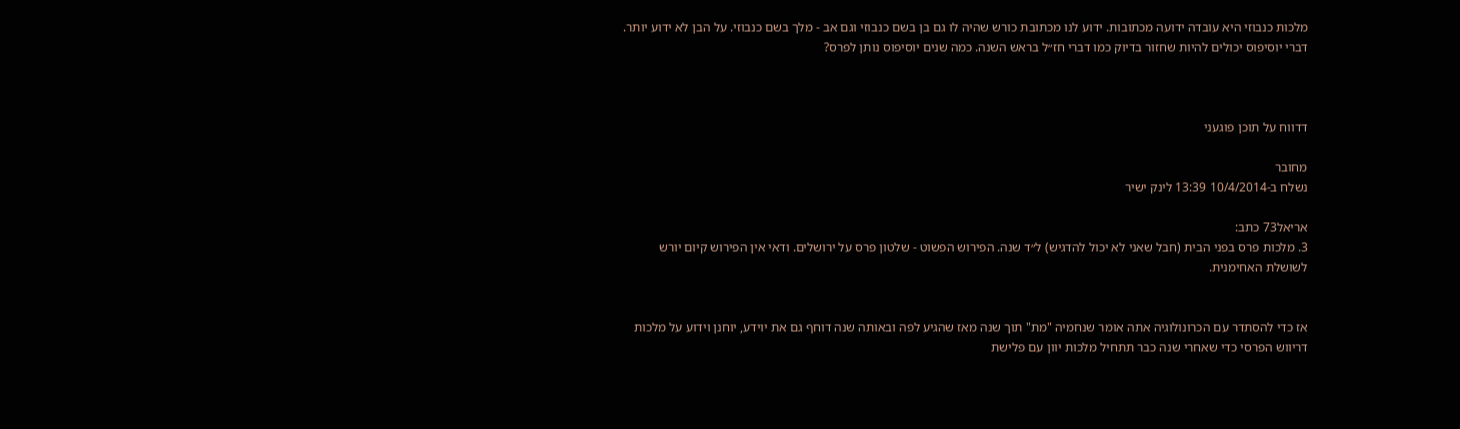מלכות כנבוזי היא עובדה ידועה מכתובות. ידוע לנו מכתובת כורש שהיה לו גם בן בשם כנבוזי וגם אב - מלך בשם כנבוזי. על הבן לא ידוע יותר. דברי יוסיפוס יכולים להיות שחזור בדיוק כמו דברי חז״ל בראש השנה. כמה שנים יוסיפוס נותן לפרס?



דדווח על תוכן פוגעני

מחובר
נשלח ב-10/4/2014 13:39 לינק ישיר

אריאל73 כתב:
3. מלכות פרס בפני הבית (חבל שאני לא יכול להדגיש) ל״ד שנה. הפירוש הפשוט - שלטון פרס על ירושלים. ודאי אין הפירוש קיום יורש לשושלת האחימנית.


אז כדי להסתדר עם הכרונולוגיה אתה אומר שנחמיה "מת" תוך שנה מאז שהגיע לפה ובאותה שנה דוחף גם את יוידע, יוחנן וידוע על מלכות דריווש הפרסי כדי שאחרי שנה כבר תתחיל מלכות יוון עם פלישת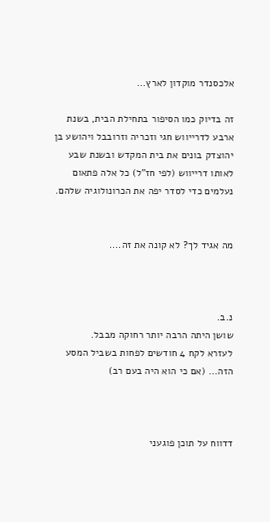אלכסנדר מוקדון לארץ...

זה בדיוק כמו הסיפור בתחילת הבית, בשנת ארבע לדרייווש חגי וזכריה וזרובבל ויהושע בן יהוצדק בונים את בית המקדש ובשנת שבע לאותו דרייווש (לפי חז"ל) כל אלה פתאום נעלמים כדי לסדר יפה את הכרונולוגיה שלהם.


מה אגיד לך? לא קונה את זה....



נ.ב.
שושן היתה הרבה יותר רחוקה מבבל.
לעזרא לקח 4 חודשים לפחות בשביל המסע הזה... (אם כי הוא היה בעם רב)



דדווח על תוכן פוגעני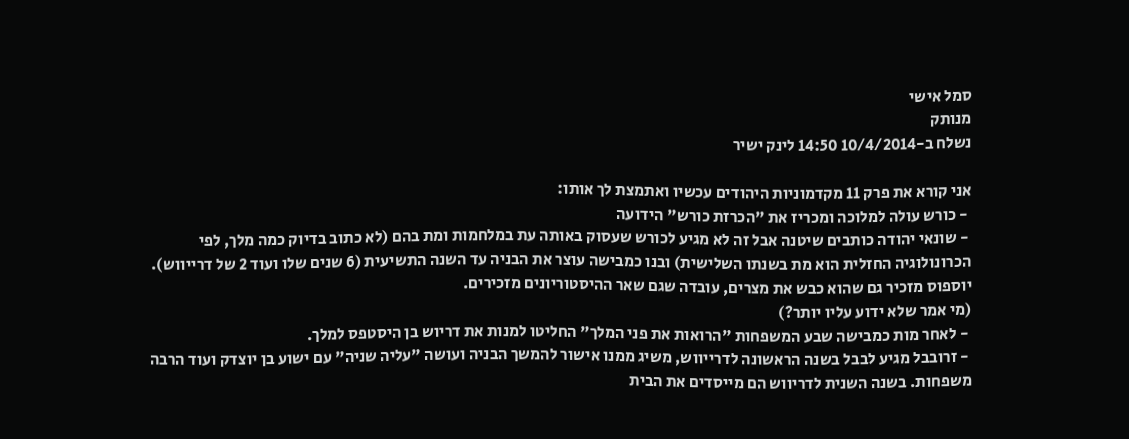סמל אישי
מנותק
נשלח ב-10/4/2014 14:50 לינק ישיר

אני קורא את פרק 11 מקדמוניות היהודים עכשיו ואתמצת לך אותו:
 - כורש עולה למלוכה ומכריז את "הכרזת כורש" הידועה
 - שונאי יהודה כותבים שיטנה אבל זה לא מגיע לכורש שעסוק באותה עת במלחמות ומת בהם (לא כתוב בדיוק כמה מלך, לפי הכרונולוגיה החזלית הוא מת בשנתו השלישית) ובנו כמבישה עוצר את הבניה עד השנה התשיעית (6 שנים שלו ועוד 2 של דרייווש). יוספוס מזכיר גם שהוא כבש את מצרים, עובדה שגם שאר ההיסטוריונים מזכירים.
(מי אמר שלא ידוע עליו יותר?)
 - לאחר מות כמבישה שבע המשפחות "הרואות את פני המלך" החליטו למנות את דריוש בן היסטפס למלך.
 - זרובבל מגיע לבבל בשנה הראשונה לדרייווש, משיג ממנו אישור להמשך הבניה ועושה "עליה שניה" עם ישוע בן יוצדק ועוד הרבה משפחות. בשנה השנית לדריווש הם מייסדים את הבית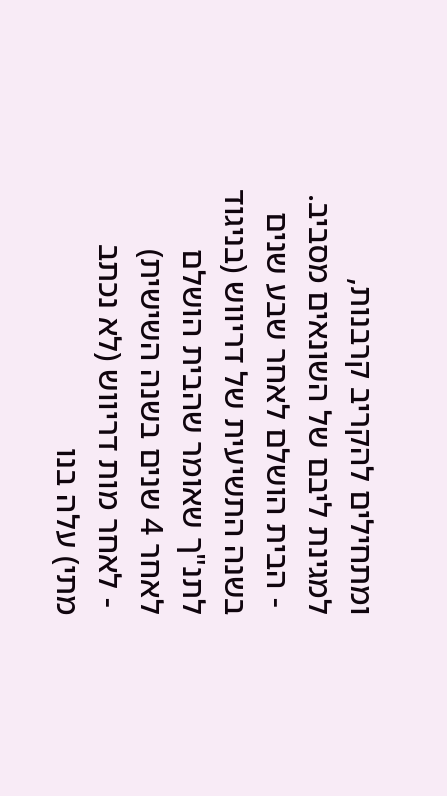ומתחילים להקריב קרבנות, למגינת ליבם של השונאים מסביב.
 - הבית הושלם לאחר שבע שנים בשנה התשיעית של דריווש (בניגוד לתנ"ך שאומר שהבית הושלם לאחר 4 שנים בשנה השישית)
 - לאחר מות דריווש (לא נכתב מתי) עלה בנו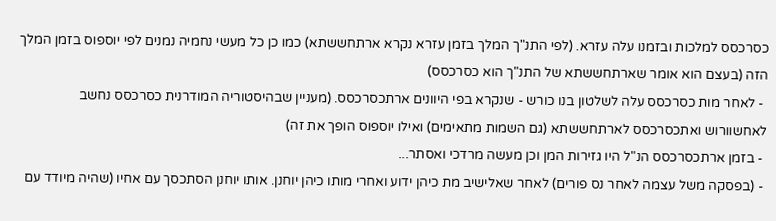כסרכסס למלכות ובזמנו עלה עזרא. (לפי התנ"ך המלך בזמן עזרא נקרא ארתחששתא) כמו כן כל מעשי נחמיה נמנים לפי יוספוס בזמן המלך הזה (בעצם הוא אומר שארתחששתא של התנ"ך הוא כסרכסס)
 - לאחר מות כסרכסס עלה לשלטון בנו כורש - שנקרא בפי היוונים ארתכסרכסס. (מעניין שבהיסטוריה המודרנית כסרכסס נחשב לאחשוורוש ואתכסרכסס לארתחששתא (גם השמות מתאימים) ואילו יוספוס הופך את זה)
 - בזמן ארתכסרכסס הנ"ל היו גזירות המן וכן מעשה מרדכי ואסתר...
 - (בפסקה משל עצמה לאחר נס פורים) לאחר שאלישיב מת כיהן ידוע ואחרי מותו כיהן יוחנן. אותו יוחנן הסתכסך עם אחיו (שהיה מיודד עם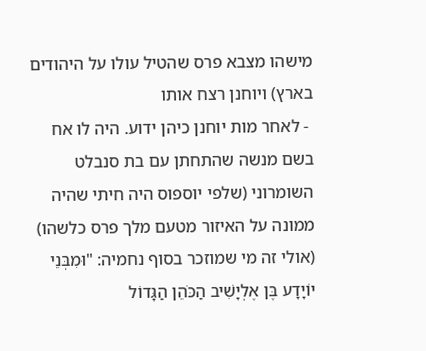מישהו מצבא פרס שהטיל עולו על היהודים בארץ) ויוחנן רצח אותו
 - לאחר מות יוחנן כיהן ידוע. היה לו אח בשם מנשה שהתחתן עם בת סנבלט השומרוני (שלפי יוספוס היה חיתי שהיה ממונה על האיזור מטעם מלך פרס כלשהו)
(אולי זה מי שמוזכר בסוף נחמיה: "וּמִבְּנֵי יוֹיָדָע בֶּן אֶלְיָשִׁיב הַכֹּהֵן הַגָּדוֹל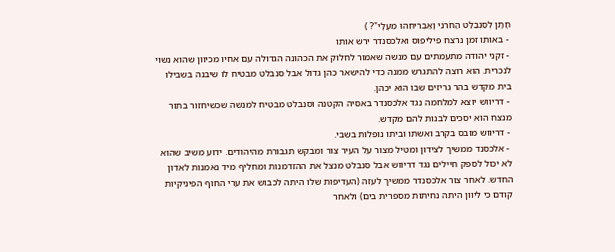חָתָן לְסַנְבַלַּט הַחֹרֹנִי וָאַבְרִיחֵהוּ מֵעָלָי"? )
 - באותו זמן נרצח פיליפוס ואלכסנדר ירש אותו
 - זקני יהודה מתעמתים עם מנשה שאמור לחלוק את הכהונה הגדולה עם אחיו מכיוון שהוא נשוי לנכרית. הוא רוצה להתגרש ממנה כדי להישאר כהן גדול אבל סנבלט מבטיח לו שיבנה בשבילו בית מקדש בהר גריזים שבו הוא יכהן.
 - דריווש יוצא למלחמה נגד אלכסנדר באסיה הקטנה וסנבלט מבטיח למנשה שכשיחזור בתור מנצח הוא יסכים לבנות להם מקדש.
 - דריווש מובס בקרב ואשתו וביתו נופלות בשבי.
 - אלכסנד ממשיך לצידון ומטיל מצור על העיר צור ומבקש תגבורת מהיהודים. ידוע משיב שהוא לא יכול לספק חיילים נגד דריווש אבל סנבלט מנצל את ההזדמנות ומחליף מיד נאמנות לאדון החדש. לאחר צור אלכסנדר ממשיך לעזה (העדיפות שלו היתה לכבוש את ערי החוף הפיניקיות קודם כי ליוון היתה נחיתות מספרית בים) ולאחר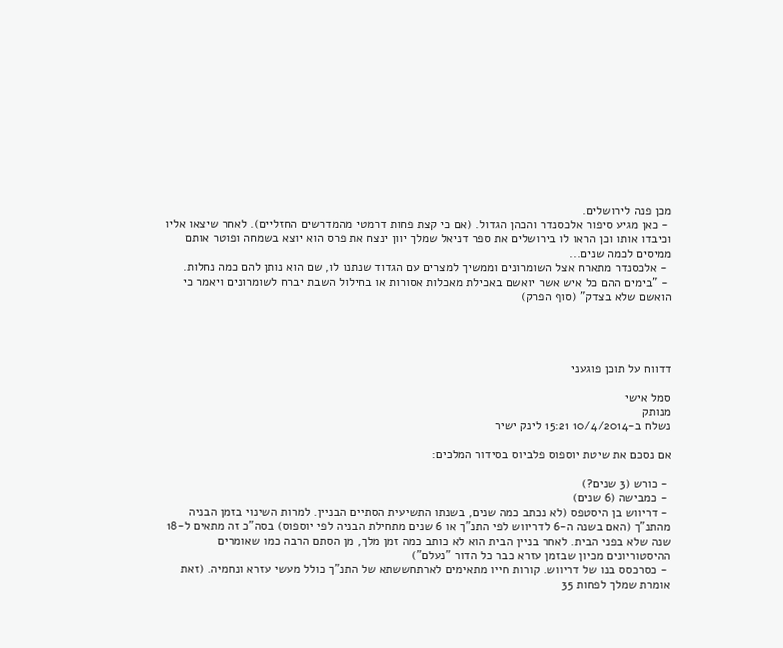מכן פנה לירושלים.
 - כאן מגיע סיפור אלכסנדר והכהן הגדול. (אם כי קצת פחות דרמטי מהמדרשים החזליים). לאחר שיצאו אליו וכיבדו אותו וכן הראו לו בירושלים את ספר דניאל שמלך יוון ינצח את פרס הוא יוצא בשמחה ופוטר אותם ממיסים לכמה שנים...
 - אלכסנדר מתארח אצל השומרונים וממשיך למצרים עם הגדוד שנתנו לו, שם הוא נותן להם כמה נחלות.
 - "בימים ההם כל איש אשר יואשם באכילת מאכלות אסורות או בחילול השבת יברח לשומרונים ויאמר כי הואשם שלא בצדק" (סוף הפרק)




דדווח על תוכן פוגעני

סמל אישי
מנותק
נשלח ב-10/4/2014 15:21 לינק ישיר

אם נסכם את שיטת יוספוס פלביוס בסידור המלכים:

 - כורש (3 שנים?)
 - כמבישה (6 שנים)
 - דריווש בן היסטפס (לא נכתב כמה שנים, בשנתו התשיעית הסתיים הבניין. למרות השינוי בזמן הבניה מהתנ"ך (האם בשנה ה-6 לדריווש לפי התנ"ך או 6 שנים מתחילת הבניה לפי יוספוס) בסה"כ זה מתאים ל-18 שנה שלא בפני הבית. לאחר בניין הבית הוא לא כותב כמה זמן מלך, מן הסתם הרבה כמו שאומרים ההיסטוריונים מכיון שבזמן עזרא כבר כל הדור "נעלם")
 - כסרכסס בנו של דריווש. קורות חייו מתאימים לארתחששתא של התנ"ך כולל מעשי עזרא ונחמיה. (זאת אומרת שמלך לפחות 35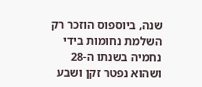שנה, ביוספוס הוזכר רק השלמת נחומות בידי נחמיה בשנתו ה-28 ושהוא נפטר זקן ושבע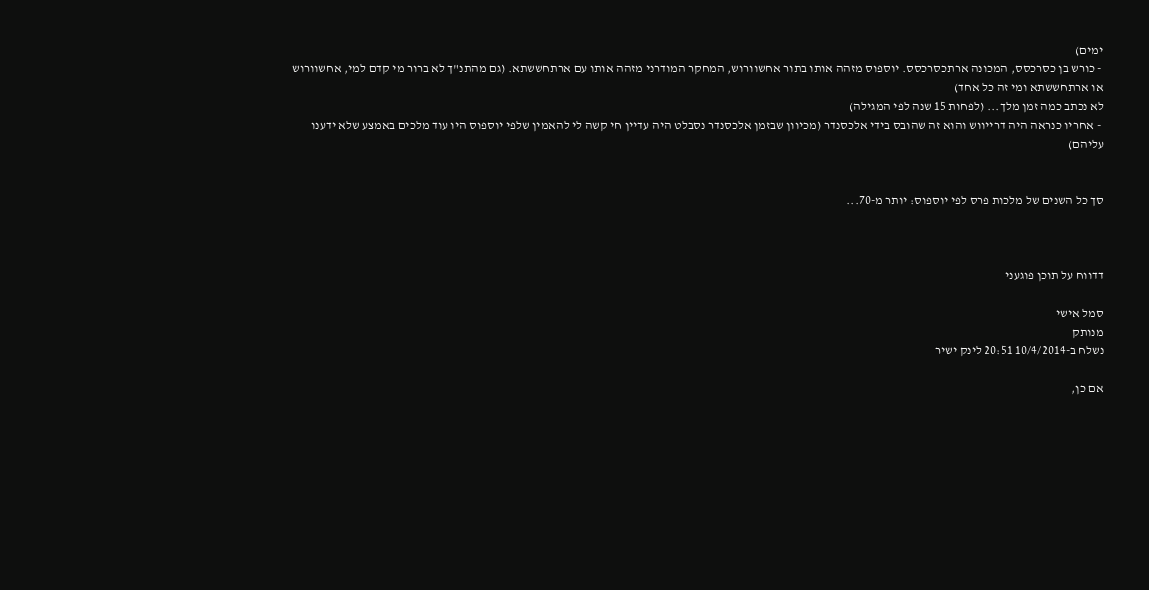ימים)
 - כורש בן כסרכסס, המכונה ארתכסרכסס. יוספוס מזהה אותו בתור אחשוורוש, המחקר המודרני מזהה אותו עם ארתחששתא. (גם מהתנ"ך לא ברור מי קדם למי, אחשוורוש או ארתחששתא ומי זה כל אחד)
לא נכתב כמה זמן מלך... (לפחות 15 שנה לפי המגילה)
 - אחריו כנראה היה דרייווש והוא זה שהובס בידי אלכסנדר (מכיוון שבזמן אלכסנדר נסבלט היה עדיין חי קשה לי להאמין שלפי יוספוס היו עוד מלכים באמצע שלא ידענו עליהם)


סך כל השנים של מלכות פרס לפי יוספוס: יותר מ-70...



דדווח על תוכן פוגעני

סמל אישי
מנותק
נשלח ב-10/4/2014 20:51 לינק ישיר

אם כן,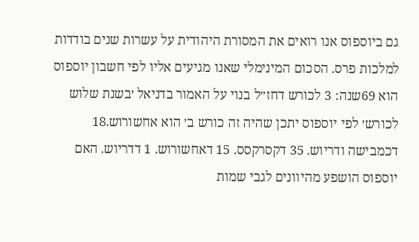גם ביוספוס אנו רואים את המסורת היהודית על עשרות שנים בודדות למלכות פרס. הסכום המינימלי שאנו מגיעים אליו לפי חשבון יוספוס הוא 69שנה: 3 לכורש דחז״ל בנוי על האמור בדניאל ׳בשנת שלוש לכורש׳ לפי יוספוס יתכן שהיה זה כורש ב׳ הוא אחשורוש.18 דכמבישה ודריוש. 35 דקסרקסס. 15 דאחשורוש. 1 דדריוש. האם יוספוס הושפע מהיוונים לגבי שמות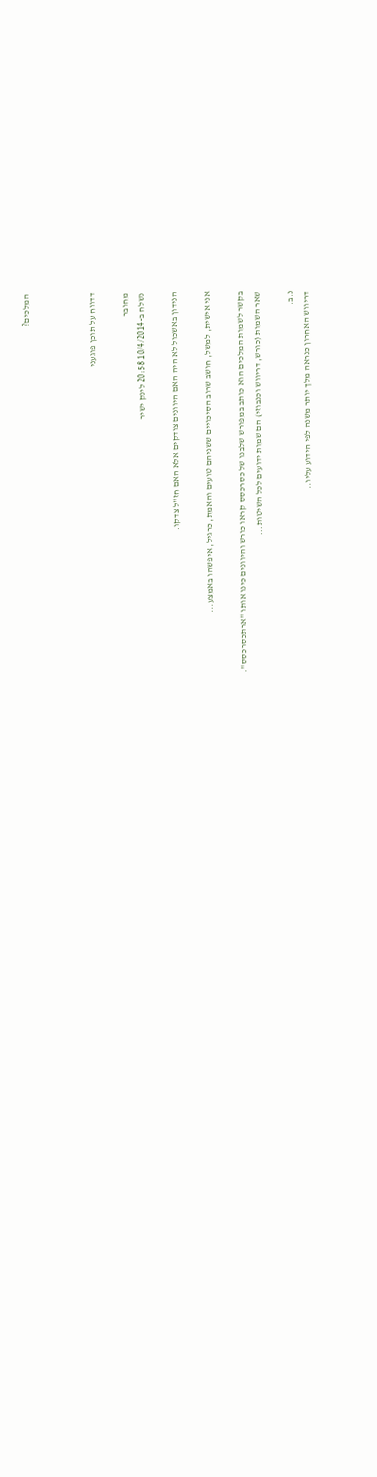המלכים?



דדווח על תוכן פוגעני

מחובר
נשלח ב-10/4/2014 20:58 לינק ישיר

הנידון באשכול לא היה האם היוונים צודקים אלא האם חז"ל צדקו.

אני אישית, למשל, חושב שרוב הסיכויים ששניהם טועים והאמת, כרגיל, איפשהו באמצע...

בקשר לשמות המלכים הוא כותב במפורש שלבנו של כסרכסס קראו כורש והיוונים כינו אותו "ארתכסרכסס".
שאר השמות (כורש, דריווש וכנבוזי) הם שמות ידועים לכל השיטות...

נ.ב.
דריווש האחרון כנראה מלך יותר משנה לפי הידוע עליו..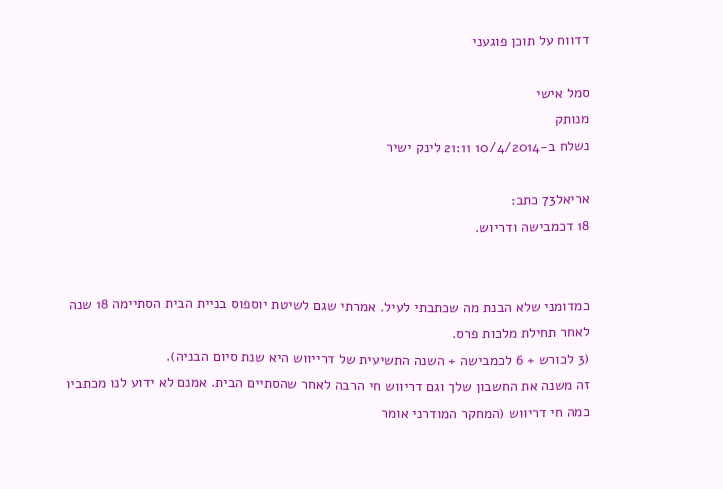דדווח על תוכן פוגעני

סמל אישי
מנותק
נשלח ב-10/4/2014 21:11 לינק ישיר

אריאל73 כתב:
18 דכמבישה ודריוש.


כמדומני שלא הבנת מה שכתבתי לעיל. אמרתי שגם לשיטת יוספוס בניית הבית הסתיימה 18 שנה לאחר תחילת מלכות פרס.
(3 לכורש + 6 לכמבישה + השנה התשיעית של דרייווש היא שנת סיום הבניה).
זה משנה את החשבון שלך וגם דריווש חי הרבה לאחר שהסתיים הבית. אמנם לא ידוע לנו מכתביו כמה חי דריווש (המחקר המודרני אומר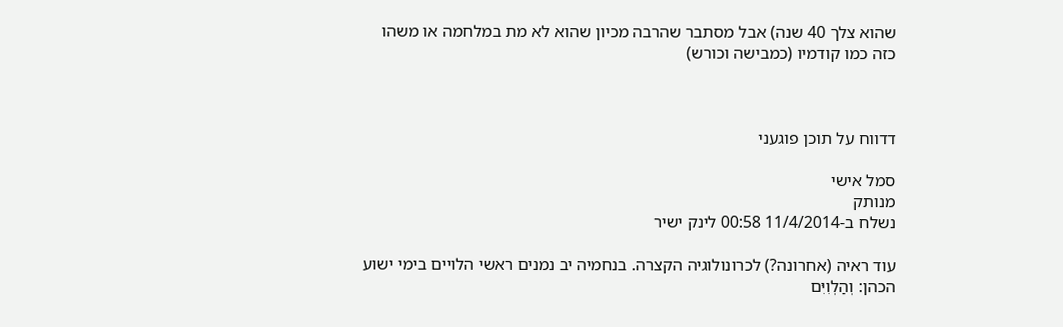שהוא צלך 40 שנה) אבל מסתבר שהרבה מכיון שהוא לא מת במלחמה או משהו כזה כמו קודמיו (כמבישה וכורש)



דדווח על תוכן פוגעני

סמל אישי
מנותק
נשלח ב-11/4/2014 00:58 לינק ישיר

עוד ראיה (אחרונה?) לכרונולוגיה הקצרה. בנחמיה יב נמנים ראשי הלויים בימי ישוע הכהן: וְהַלְוִיִּם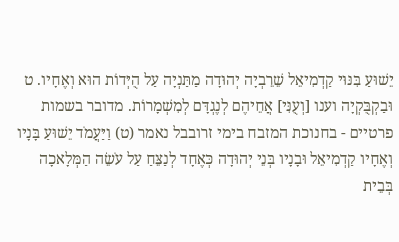יֵשׁוּעַ בִּנּוּי קַדְמִיאֵל שֵׁרֵבְיָה יְהוּדָה מַתַּנְיָה עַל הֻיְּדוֹת הוּא וְאֶחָיו. ט וּבַקְבֻּקְיָה וענו [וְעֻנִּי] אֲחֵיהֶם לְנֶגְדָּם לְמִשְׁמָרוֹת. מדובר בשמות פרטיים - בחנוכת המזבח בימי זרובבל נאמר (ט) וַיַּעֲמֹד יֵשׁוּעַ בָּנָיו וְאֶחָיו קַדְמִיאֵל וּבָנָיו בְּנֵי יְהוּדָה כְּאֶחָד לְנַצֵּחַ עַל עֹשֵׂה הַמְּלָאכָה בְּבֵית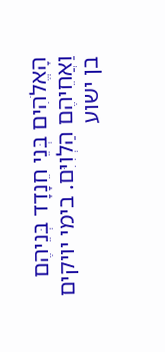הָאֱלֹהִים בְּנֵי חֵנָדָד בְּנֵיהֶם וַאֲחֵיהֶם הַלְוִיִּם. בימי יויקים בן ישוע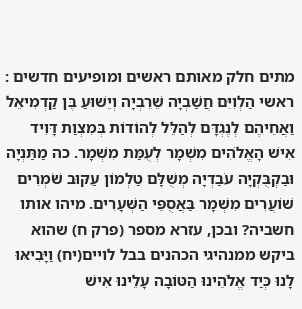מתים חלק מאותם ראשים ומופיעים חדשים : ראשי הַלְוִיִּם חֲשַׁבְיָה שֵׁרֵבְיָה וְיֵשׁוּעַ בֶּן קַדְמִיאֵל וַאֲחֵיהֶם לְנֶגְדָּם לְהַלֵּל לְהוֹדוֹת בְּמִצְוַת דָּוִיד אִישׁ הָאֱלֹהִים מִשְׁמָר לְעֻמַּת מִשְׁמָר. כה מַתַּנְיָה וּבַקְבֻּקְיָה עֹבַדְיָה מְשֻׁלָּם טַלְמוֹן עַקּוּב שֹׁמְרִים שׁוֹעֲרִים מִשְׁמָר בַּאֲסֻפֵּי הַשְּׁעָרִים. מיהו אותו חשביה? ובכן, עזרא מספר (פרק ח) שהוא ביקש ממנהיגי הכהנים בבל לויים(יח) וַיָּבִיאּוּ לָנוּ כְּיַד אֱלֹהֵינוּ הַטּוֹבָה עָלֵינוּ אִישׁ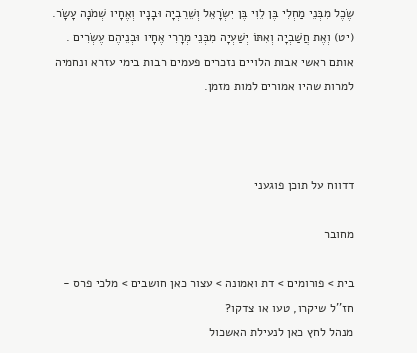שֶׂכֶל מִבְּנֵי מַחְלִי בֶּן לֵוִי בֶּן יִשְׂרָאֵל וְשֵׁרֵבְיָה וּבָנָיו וְאֶחָיו שְׁמֹנָה עָשָׂר. (יט) וְאֶת חֲשַׁבְיָה וְאִתּוֹ יְשַׁעְיָה מִבְּנֵי מְרָרִי אֶחָיו וּבְנֵיהֶם עֶשְׂרִים . אותם ראשי אבות הלויים נזכרים פעמים רבות בימי עזרא ונחמיה למרות שהיו אמורים למות מזמן.



דדווח על תוכן פוגעני

מחובר

בית > פורומים > דת ואמונה > עצור כאן חושבים > מלכי פרס - חז''ל שיקרו, טעו או צדקו?
מנהל לחץ כאן לנעילת האשכול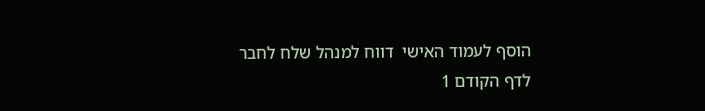הוסף לעמוד האישי  דווח למנהל שלח לחבר
לדף הקודם 1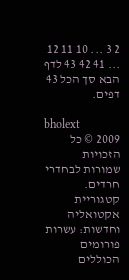2 3 ... 10 11 12 ... 41 42 43 לדף הבא סך הכל 43 דפים.

bholext
2009 © כל הזכויות שמורות לבחדרי חרדים. קטגוריית אקטואליה וחדשות: עשרות פורומים הכוללים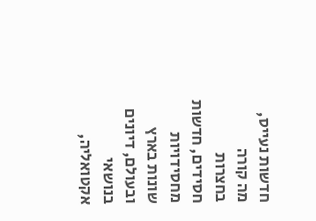חדשות נעייס, מה קורה בחצרות חסידים, חדשות מחסידויות שונות בארץ ובעולם, דיונים בנושאי אקטואליה,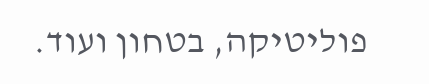פוליטיקה, בטחון ועוד.